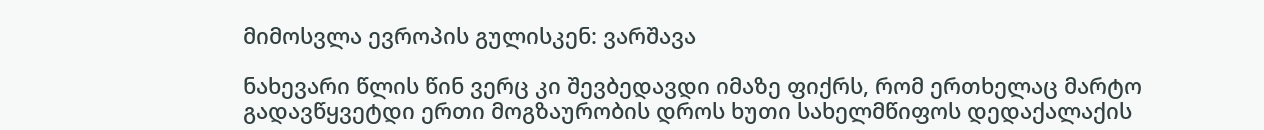მიმოსვლა ევროპის გულისკენ: ვარშავა

ნახევარი წლის წინ ვერც კი შევბედავდი იმაზე ფიქრს, რომ ერთხელაც მარტო გადავწყვეტდი ერთი მოგზაურობის დროს ხუთი სახელმწიფოს დედაქალაქის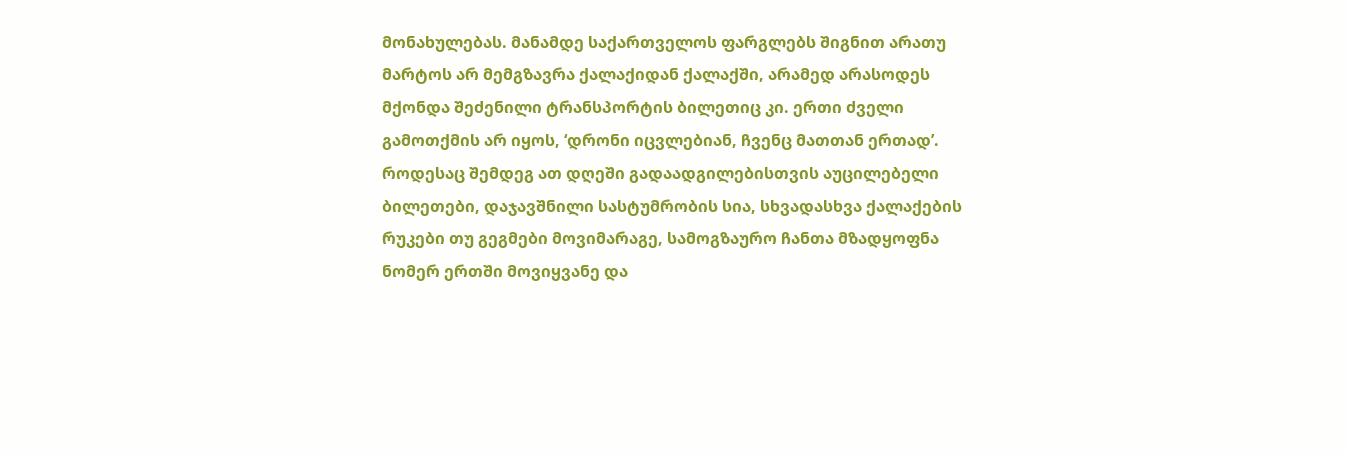მონახულებას. მანამდე საქართველოს ფარგლებს შიგნით არათუ მარტოს არ მემგზავრა ქალაქიდან ქალაქში, არამედ არასოდეს მქონდა შეძენილი ტრანსპორტის ბილეთიც კი. ერთი ძველი გამოთქმის არ იყოს, ‘დრონი იცვლებიან, ჩვენც მათთან ერთად’. როდესაც შემდეგ ათ დღეში გადაადგილებისთვის აუცილებელი ბილეთები, დაჯავშნილი სასტუმრობის სია, სხვადასხვა ქალაქების რუკები თუ გეგმები მოვიმარაგე, სამოგზაურო ჩანთა მზადყოფნა ნომერ ერთში მოვიყვანე და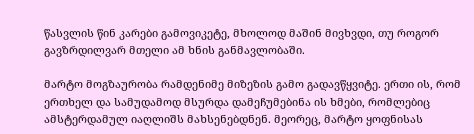წასვლის წინ კარები გამოვიკეტე, მხოლოდ მაშინ მივხვდი, თუ როგორ გავზრდილვარ მთელი ამ ხნის განმავლობაში.

მარტო მოგზაურობა რამდენიმე მიზეზის გამო გადავწყვიტე. ერთი ის, რომ ერთხელ და სამუდამოდ მსურდა დამეჩუმებინა ის ხმები, რომლებიც ამსტერდამულ იაღლიშს მახსენებდნენ. მეორეც, მარტო ყოფნისას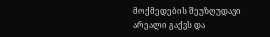მოქმედების შეუზღუდავი არეალი გაქვს და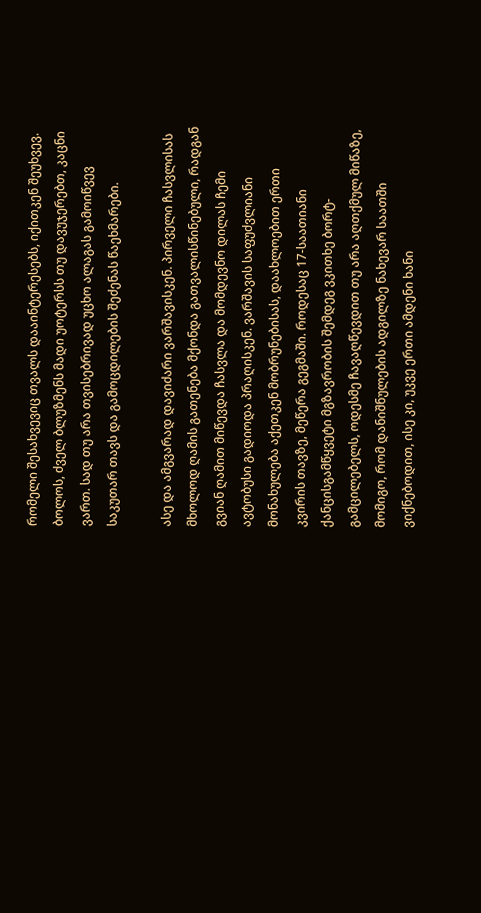რომელი შესახვევიც თვალს დააინტერესებს, იქითკენ შეუხვევ. ბოლოს, ძველ ბლუზმენს მადი უოტერსს თუ დავუჯერებთ, კაცნი ვართ. სად თუ არა თვისებრივად უცხო ალაგას გამოიწვევ საკუთარ თავს და გამოცდილების შეძენას წაეხმარები.

ასე და ამგვარად დავიძარი ვარშავისკენ. პირველი ჩასვლისას მხოლოდ ღამის გათენება მქონდა გათვალისწინებული, რადგან გვიან ღამით მიწევდა ჩასვლა და მომდევნო დილას ჩემი ავტობუსი გადიოდა პრაღისკენ. ვარშავის საფუძვლიანი მონახულება აქეთკენ მობრუნებისას, დაახლოებით ერთი კვირის თავზე, მეწერა გეგმაში. როდესაც 17-საათიანი ქანცისგამწყვეტი მგზავრობის შემდეგ ვკითხე ბორტ-გამცილებელს, ოდესმე ჩავაღწევდით თუ არა აღთქმულ მიწაზე, მომიგო, რომ დანიშნულების ადგილზე ნახევარ საათში ვიქნებოდით, ისე კი, უკვე ერთი ამდენი ხანი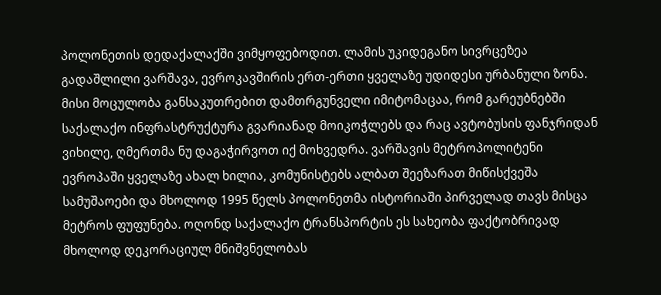პოლონეთის დედაქალაქში ვიმყოფებოდით. ლამის უკიდეგანო სივრცეზეა გადაშლილი ვარშავა, ევროკავშირის ერთ-ერთი ყველაზე უდიდესი ურბანული ზონა. მისი მოცულობა განსაკუთრებით დამთრგუნველი იმიტომაცაა, რომ გარეუბნებში საქალაქო ინფრასტრუქტურა გვარიანად მოიკოჭლებს და რაც ავტობუსის ფანჯრიდან ვიხილე, ღმერთმა ნუ დაგაჭირვოთ იქ მოხვედრა. ვარშავის მეტროპოლიტენი ევროპაში ყველაზე ახალ ხილია, კომუნისტებს ალბათ შეეზარათ მიწისქვეშა სამუშაოები და მხოლოდ 1995 წელს პოლონეთმა ისტორიაში პირველად თავს მისცა მეტროს ფუფუნება. ოღონდ საქალაქო ტრანსპორტის ეს სახეობა ფაქტობრივად მხოლოდ დეკორაციულ მნიშვნელობას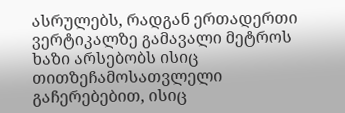ასრულებს, რადგან ერთადერთი ვერტიკალზე გამავალი მეტროს ხაზი არსებობს ისიც თითზეჩამოსათვლელი გაჩერებებით, ისიც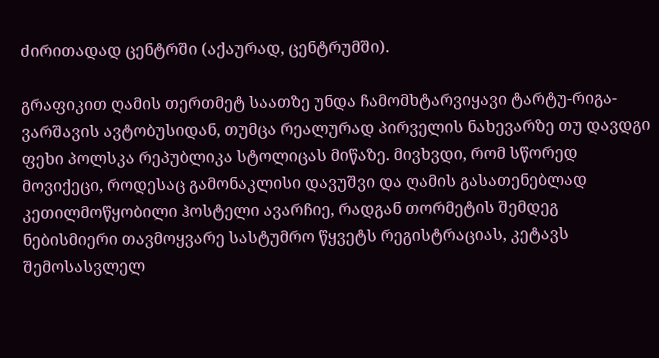ძირითადად ცენტრში (აქაურად, ცენტრუმში).

გრაფიკით ღამის თერთმეტ საათზე უნდა ჩამომხტარვიყავი ტარტუ-რიგა-ვარშავის ავტობუსიდან, თუმცა რეალურად პირველის ნახევარზე თუ დავდგი ფეხი პოლსკა რეპუბლიკა სტოლიცას მიწაზე. მივხვდი, რომ სწორედ მოვიქეცი, როდესაც გამონაკლისი დავუშვი და ღამის გასათენებლად კეთილმოწყობილი ჰოსტელი ავარჩიე, რადგან თორმეტის შემდეგ ნებისმიერი თავმოყვარე სასტუმრო წყვეტს რეგისტრაციას, კეტავს შემოსასვლელ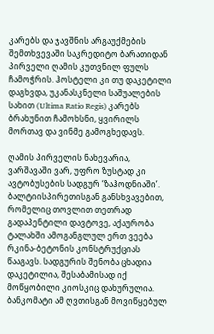კარებს და ჯავშნის არგაუქმების შემთხვევაში საკრედიტო ბარათიდან პირველი ღამის კუთვნილ ფულს ჩამოჭრის. ჰოსტელი კი თუ დაკეტილი დაგხვდა, უკანასკნელი საშუალების სახით (Ultima Ratio Regis) კარებს ბრახუნით ჩამოხსნი, ყვირილს მორთავ და ვინმე გამოგხედავს.

ღამის პირველის ნახევარია, ვარშავაში ვარ, უფრო ზუსტად კი ავტობუსების სადგურ ‘ზაჰოდნიაში’. ბალტიისპირეთისგან განსხვავებით, რომელიც თოვლით თეთრად გადაპენტილი დავტოვე, აქაურობა ტალახში ამოგანგლულ ერთ ვეება რკინა-ბეტონის კონსტრუქციას წააგავს. სადგურის შენობა ცხადია დაკეტილია, შესაბამისად იქ მოწყობილი კიოსკიც დახურულია. ბანკომატი ამ ღვთისგან მოვიწყებულ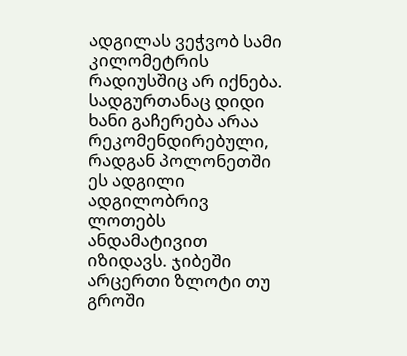ადგილას ვეჭვობ სამი კილომეტრის რადიუსშიც არ იქნება. სადგურთანაც დიდი ხანი გაჩერება არაა რეკომენდირებული, რადგან პოლონეთში ეს ადგილი ადგილობრივ ლოთებს ანდამატივით იზიდავს. ჯიბეში არცერთი ზლოტი თუ გროში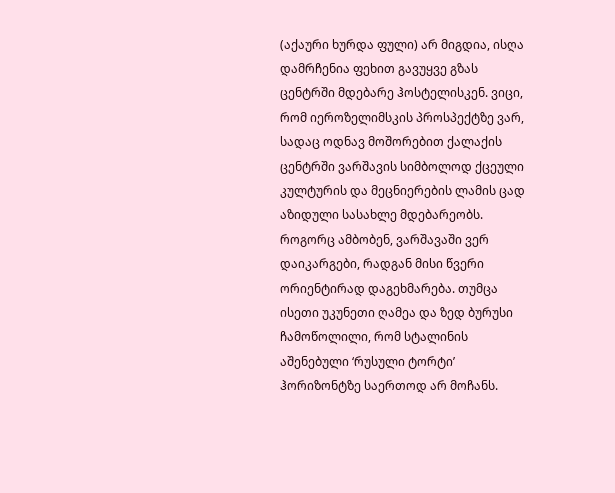(აქაური ხურდა ფული) არ მიგდია, ისღა დამრჩენია ფეხით გავუყვე გზას ცენტრში მდებარე ჰოსტელისკენ. ვიცი, რომ იეროზელიმსკის პროსპექტზე ვარ, სადაც ოდნავ მოშორებით ქალაქის ცენტრში ვარშავის სიმბოლოდ ქცეული კულტურის და მეცნიერების ლამის ცად აზიდული სასახლე მდებარეობს. როგორც ამბობენ, ვარშავაში ვერ დაიკარგები, რადგან მისი წვერი ორიენტირად დაგეხმარება. თუმცა ისეთი უკუნეთი ღამეა და ზედ ბურუსი ჩამოწოლილი, რომ სტალინის აშენებული ‘რუსული ტორტი’ ჰორიზონტზე საერთოდ არ მოჩანს.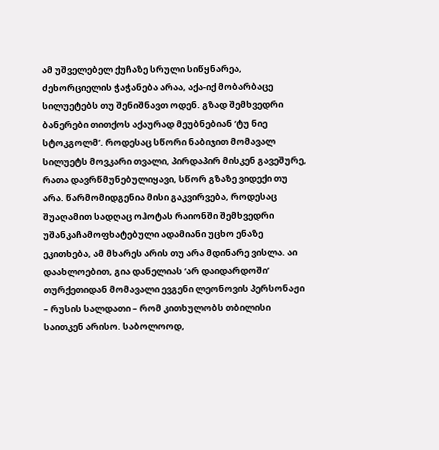ამ უშველებელ ქუჩაზე სრული სიწყნარეა, ძეხორციელის ჭაჭანება არაა, აქა-იქ მობარბაცე სილუეტებს თუ შენიშნავთ ოდენ. გზად შემხვედრი ბანერები თითქოს აქაურად მეუბნებიან ‘ტუ ნიე სტოკგოლმ’. როდესაც სწორი ნაბიჯით მომავალ სილუეტს მოვკარი თვალი, პირდაპირ მისკენ გავეშურე, რათა დავრწმუნებულიყავი, სწორ გზაზე ვიდექი თუ არა. წარმომიდგენია მისი გაკვირვება, როდესაც შუაღამით სადღაც ოჰოტას რაიონში შემხვედრი უშანკაჩამოფხატებული ადამიანი უცხო ენაზე ეკითხება, ამ მხარეს არის თუ არა მდინარე ვისლა. აი დაახლოებით, გია დანელიას ‘არ დაიდარდოში’ თურქეთიდან მომავალი ევგენი ლეონოვის პერსონაჟი – რუსის სალდათი – რომ კითხულობს თბილისი საითკენ არისო. საბოლოოდ,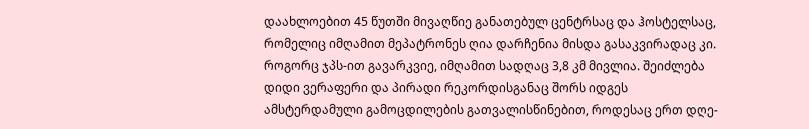დაახლოებით 45 წუთში მივაღწიე განათებულ ცენტრსაც და ჰოსტელსაც, რომელიც იმღამით მეპატრონეს ღია დარჩენია მისდა გასაკვირადაც კი. როგორც ჯპს-ით გავარკვიე, იმღამით სადღაც 3,8 კმ მივლია. შეიძლება დიდი ვერაფერი და პირადი რეკორდისგანაც შორს იდგეს ამსტერდამული გამოცდილების გათვალისწინებით, როდესაც ერთ დღე-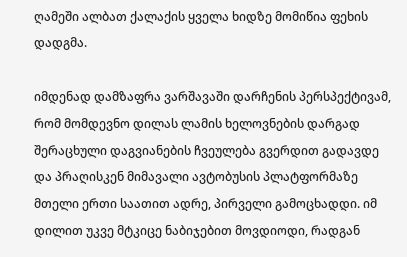ღამეში ალბათ ქალაქის ყველა ხიდზე მომიწია ფეხის დადგმა.

იმდენად დამზაფრა ვარშავაში დარჩენის პერსპექტივამ, რომ მომდევნო დილას ლამის ხელოვნების დარგად შერაცხული დაგვიანების ჩვეულება გვერდით გადავდე და პრაღისკენ მიმავალი ავტობუსის პლატფორმაზე მთელი ერთი საათით ადრე, პირველი გამოცხადდი. იმ დილით უკვე მტკიცე ნაბიჯებით მოვდიოდი, რადგან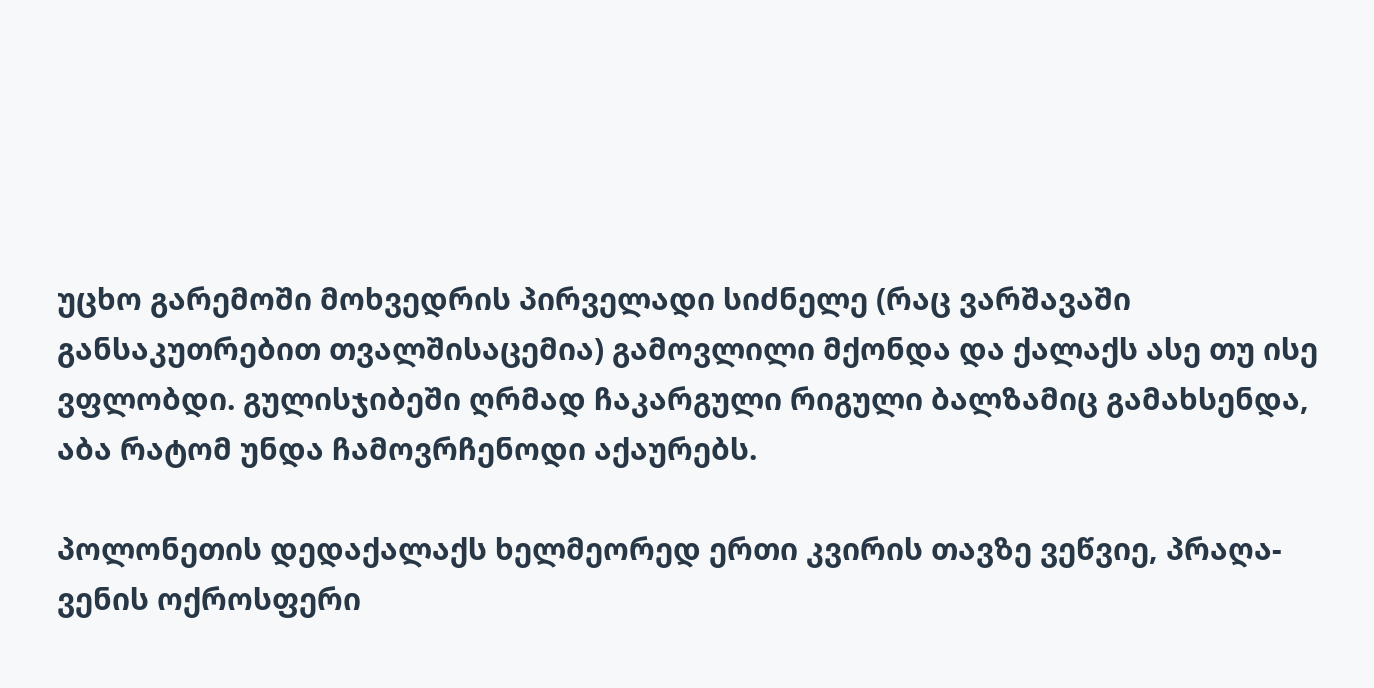უცხო გარემოში მოხვედრის პირველადი სიძნელე (რაც ვარშავაში განსაკუთრებით თვალშისაცემია) გამოვლილი მქონდა და ქალაქს ასე თუ ისე ვფლობდი. გულისჯიბეში ღრმად ჩაკარგული რიგული ბალზამიც გამახსენდა, აბა რატომ უნდა ჩამოვრჩენოდი აქაურებს.

პოლონეთის დედაქალაქს ხელმეორედ ერთი კვირის თავზე ვეწვიე, პრაღა-ვენის ოქროსფერი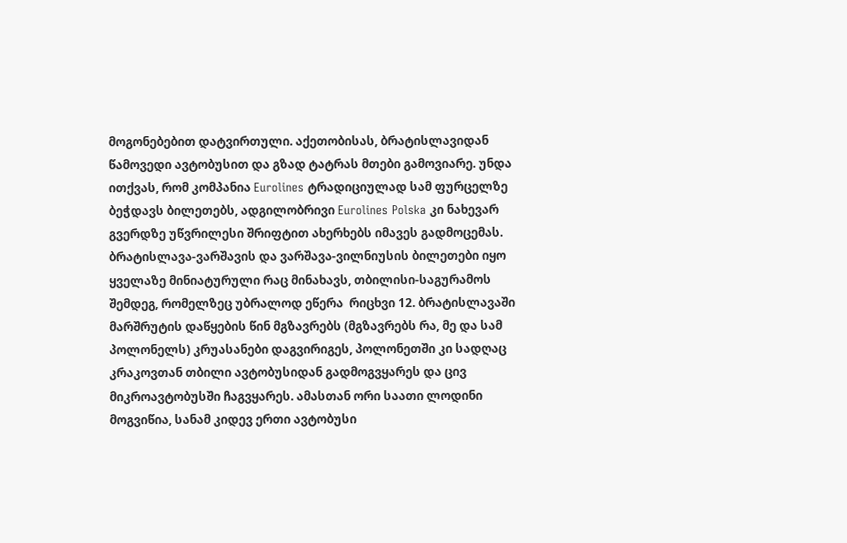მოგონებებით დატვირთული. აქეთობისას, ბრატისლავიდან წამოვედი ავტობუსით და გზად ტატრას მთები გამოვიარე. უნდა ითქვას, რომ კომპანია Eurolines ტრადიციულად სამ ფურცელზე ბეჭდავს ბილეთებს, ადგილობრივი Eurolines Polska კი ნახევარ გვერდზე უწვრილესი შრიფტით ახერხებს იმავეს გადმოცემას. ბრატისლავა-ვარშავის და ვარშავა-ვილნიუსის ბილეთები იყო ყველაზე მინიატურული რაც მინახავს, თბილისი-საგურამოს შემდეგ, რომელზეც უბრალოდ ეწერა  რიცხვი 12. ბრატისლავაში მარშრუტის დაწყების წინ მგზავრებს (მგზავრებს რა, მე და სამ პოლონელს) კრუასანები დაგვირიგეს, პოლონეთში კი სადღაც კრაკოვთან თბილი ავტობუსიდან გადმოგვყარეს და ცივ მიკროავტობუსში ჩაგვყარეს. ამასთან ორი საათი ლოდინი მოგვიწია, სანამ კიდევ ერთი ავტობუსი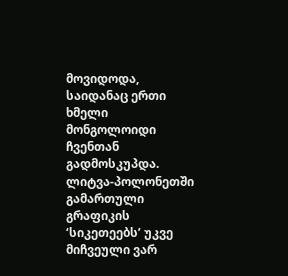მოვიდოდა, საიდანაც ერთი ხმელი მონგოლოიდი ჩვენთან გადმოსკუპდა.  ლიტვა-პოლონეთში გამართული გრაფიკის ‘სიკეთეებს’ უკვე მიჩვეული ვარ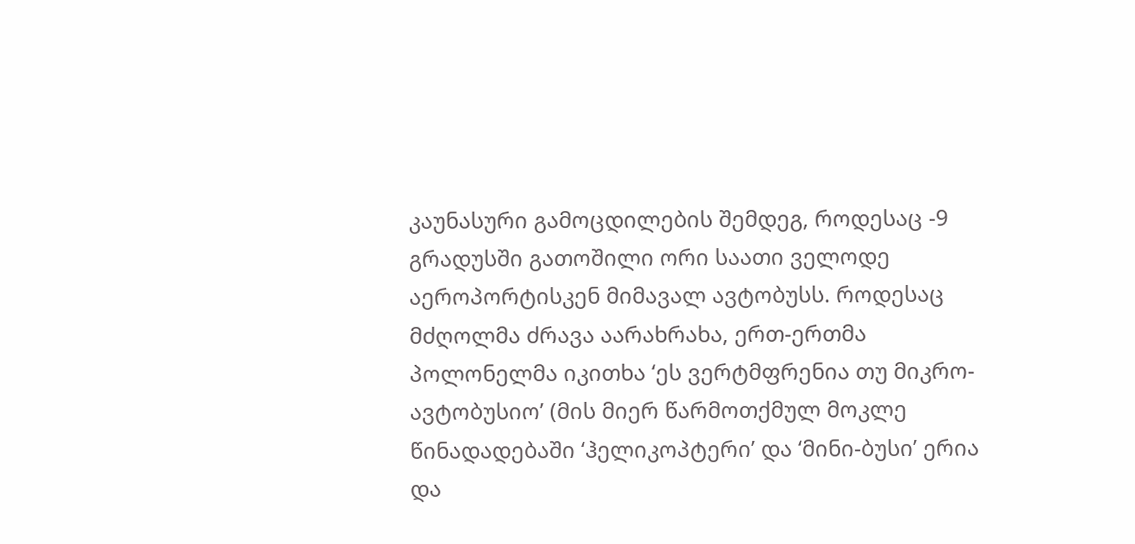კაუნასური გამოცდილების შემდეგ, როდესაც -9 გრადუსში გათოშილი ორი საათი ველოდე აეროპორტისკენ მიმავალ ავტობუსს. როდესაც მძღოლმა ძრავა აარახრახა, ერთ-ერთმა პოლონელმა იკითხა ‘ეს ვერტმფრენია თუ მიკრო-ავტობუსიო’ (მის მიერ წარმოთქმულ მოკლე წინადადებაში ‘ჰელიკოპტერი’ და ‘მინი-ბუსი’ ერია და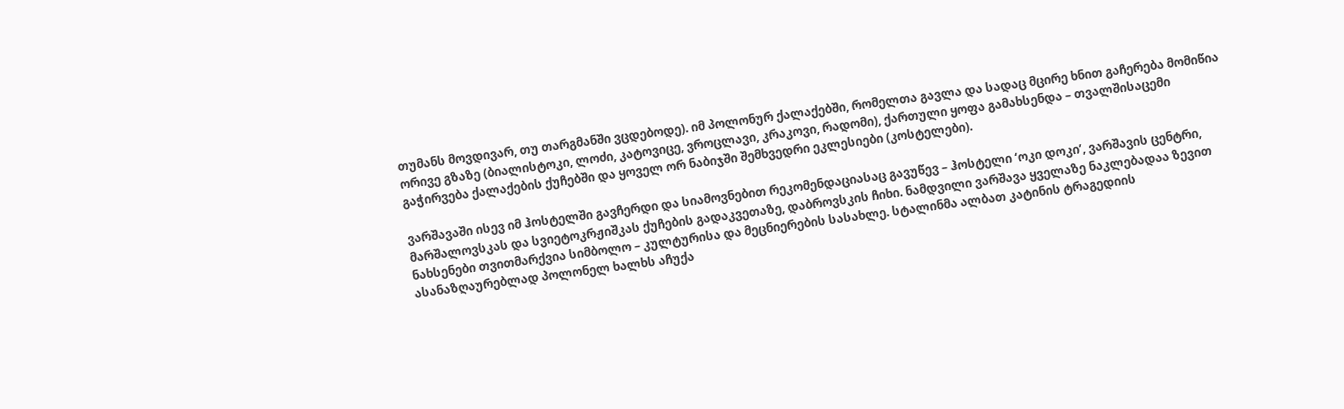თუმანს მოვდივარ, თუ თარგმანში ვცდებოდე). იმ პოლონურ ქალაქებში, რომელთა გავლა და სადაც მცირე ხნით გაჩერება მომიწია ორივე გზაზე (ბიალისტოკი, ლოძი, კატოვიცე, ვროცლავი, კრაკოვი, რადომი), ქართული ყოფა გამახსენდა – თვალშისაცემი გაჭირვება ქალაქების ქუჩებში და ყოველ ორ ნაბიჯში შემხვედრი ეკლესიები (კოსტელები).

ვარშავაში ისევ იმ ჰოსტელში გავჩერდი და სიამოვნებით რეკომენდაციასაც გავუწევ – ჰოსტელი ‘ოკი დოკი’, ვარშავის ცენტრი, მარშალოვსკას და სვიეტოკრჟიშკას ქუჩების გადაკვეთაზე, დაბროვსკის ჩიხი. ნამდვილი ვარშავა ყველაზე ნაკლებადაა ზევით ნახსენები თვითმარქვია სიმბოლო – კულტურისა და მეცნიერების სასახლე. სტალინმა ალბათ კატინის ტრაგედიის ასანაზღაურებლად პოლონელ ხალხს აჩუქა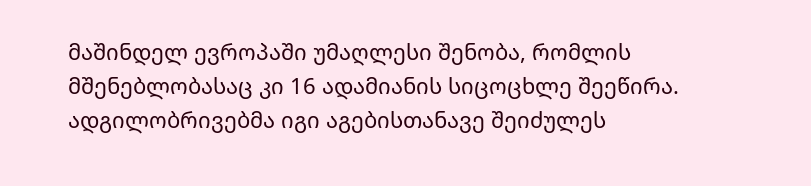მაშინდელ ევროპაში უმაღლესი შენობა, რომლის მშენებლობასაც კი 16 ადამიანის სიცოცხლე შეეწირა. ადგილობრივებმა იგი აგებისთანავე შეიძულეს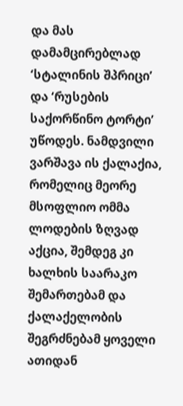და მას დამამცირებლად ‘სტალინის შპრიცი’ და ‘რუსების საქორწინო ტორტი’ უწოდეს. ნამდვილი ვარშავა ის ქალაქია, რომელიც მეორე მსოფლიო ომმა ლოდების ზღვად აქცია, შემდეგ კი ხალხის საარაკო შემართებამ და ქალაქელობის შეგრძნებამ ყოველი ათიდან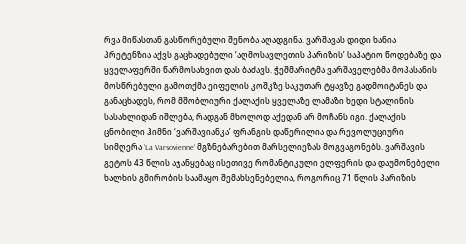რვა მიწასთან გასწორებული შენობა აღადგინა. ვარშავას დიდი ხანია პრეტენზია აქვს გაცხადებული ‘აღმოსავლეთის პარიზის’ საპატიო წოდებაზე და ყველაფერში წარმოსახვით დას ბაძავს. ჭეშმარიტმა ვარშაველებმა მოპასანის მოსწრებული გამოთქმა ეიფელის კოშკზე საკუთარ ტყავზე გადმოიტანეს და განაცხადეს, რომ მშობლიური ქალაქის ყველაზე ლამაზი ხედი სტალინის სასახლიდან იშლება, რადგან მხოლოდ აქედან არ მოჩანს იგი. ქალაქის ცნობილი ჰიმნი ‘ვარშავიანკა’ ფრანგის დაწერილია და რევოლუციური სიმღერა ‘La Varsovienne’ მგზნებარებით მარსელიეზას მოგვაგონებს. ვარშავის გეტოს 43 წლის აჯანყებაც ისეთივე რომანტიკული ელფერის და დაუმონებელი ხალხის გმირობის საამაყო შემახსენებელია, როგორიც 71 წლის პარიზის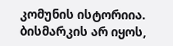კომუნის ისტორიია. ბისმარკის არ იყოს,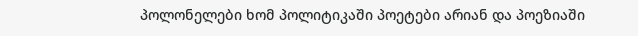პოლონელები ხომ პოლიტიკაში პოეტები არიან და პოეზიაში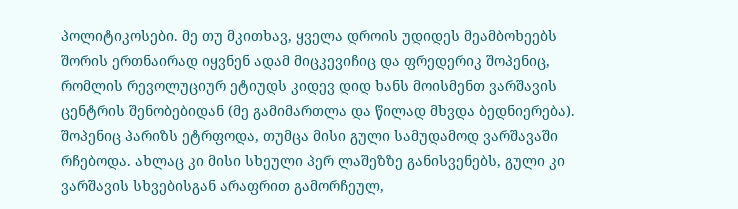პოლიტიკოსები. მე თუ მკითხავ, ყველა დროის უდიდეს მეამბოხეებს შორის ერთნაირად იყვნენ ადამ მიცკევიჩიც და ფრედერიკ შოპენიც, რომლის რევოლუციურ ეტიუდს კიდევ დიდ ხანს მოისმენთ ვარშავის ცენტრის შენობებიდან (მე გამიმართლა და წილად მხვდა ბედნიერება). შოპენიც პარიზს ეტრფოდა, თუმცა მისი გული სამუდამოდ ვარშავაში რჩებოდა. ახლაც კი მისი სხეული პერ ლაშეზზე განისვენებს, გული კი ვარშავის სხვებისგან არაფრით გამორჩეულ,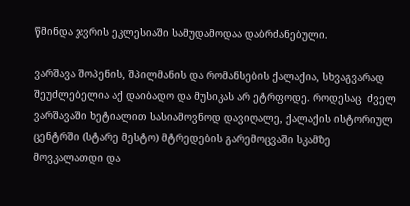წმინდა ჯვრის ეკლესიაში სამუდამოდაა დაბრძანებული.

ვარშავა შოპენის, შპილმანის და რომანსების ქალაქია, სხვაგვარად შეუძლებელია აქ დაიბადო და მუსიკას არ ეტრფოდე. როდესაც  ძველ ვარშავაში ხეტიალით სასიამოვნოდ დავიღალე, ქალაქის ისტორიულ ცენტრში (სტარე მესტო) მტრედების გარემოცვაში სკამზე მოვკალათდი და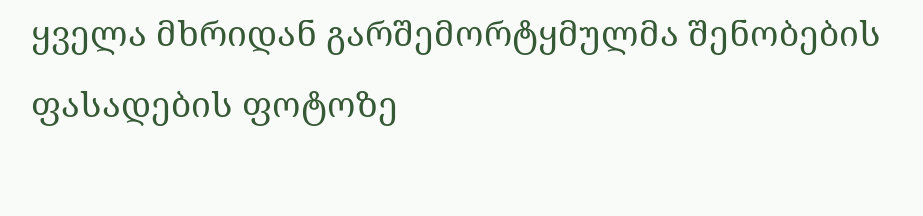ყველა მხრიდან გარშემორტყმულმა შენობების ფასადების ფოტოზე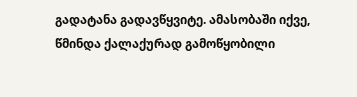გადატანა გადავწყვიტე. ამასობაში იქვე, წმინდა ქალაქურად გამოწყობილი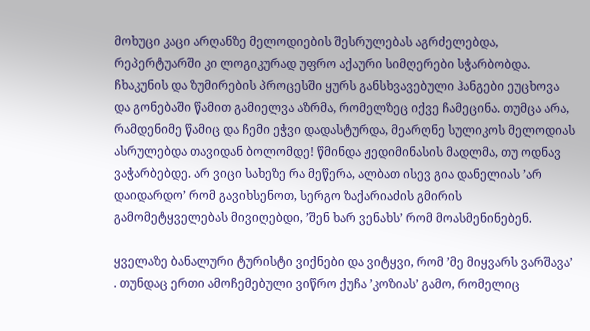მოხუცი კაცი არღანზე მელოდიების შესრულებას აგრძელებდა, რეპერტუარში კი ლოგიკურად უფრო აქაური სიმღერები სჭარბობდა. ჩხაკუნის და ზუმირების პროცესში ყურს განსხვავებული ჰანგები ეუცხოვა და გონებაში წამით გამიელვა აზრმა, რომელზეც იქვე ჩამეცინა. თუმცა არა, რამდენიმე წამიც და ჩემი ეჭვი დადასტურდა, მეარღნე სულიკოს მელოდიას ასრულებდა თავიდან ბოლომდე! წმინდა ჟედიმინასის მადლმა, თუ ოდნავ ვაჭარბებდე. არ ვიცი სახეზე რა მეწერა, ალბათ ისევ გია დანელიას ’არ დაიდარდო’ რომ გავიხსენოთ, სერგო ზაქარიაძის გმირის გამომეტყველებას მივიღებდი, ’შენ ხარ ვენახს’ რომ მოასმენინებენ.

ყველაზე ბანალური ტურისტი ვიქნები და ვიტყვი, რომ ’მე მიყვარს ვარშავა’ . თუნდაც ერთი ამოჩემებული ვიწრო ქუჩა ’კოზიას’ გამო, რომელიც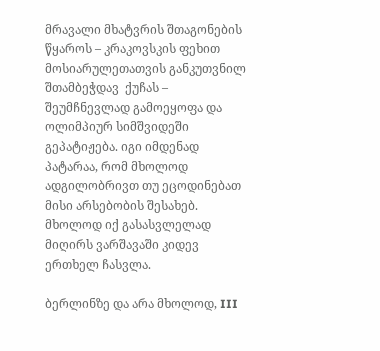მრავალი მხატვრის შთაგონების წყაროს – კრაკოვსკის ფეხით მოსიარულეთათვის განკუთვნილ შთამბეჭდავ  ქუჩას – შეუმჩნევლად გამოეყოფა და ოლიმპიურ სიმშვიდეში გეპატიჟება. იგი იმდენად პატარაა, რომ მხოლოდ ადგილობრივთ თუ ეცოდინებათ მისი არსებობის შესახებ. მხოლოდ იქ გასასვლელად მიღირს ვარშავაში კიდევ ერთხელ ჩასვლა.

ბერლინზე და არა მხოლოდ, III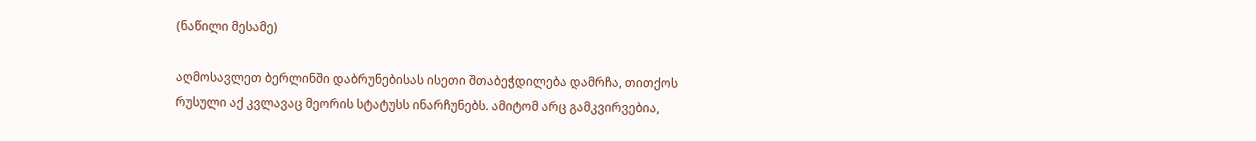(ნაწილი მესამე)

აღმოსავლეთ ბერლინში დაბრუნებისას ისეთი შთაბეჭდილება დამრჩა, თითქოს რუსული აქ კვლავაც მეორის სტატუსს ინარჩუნებს. ამიტომ არც გამკვირვებია,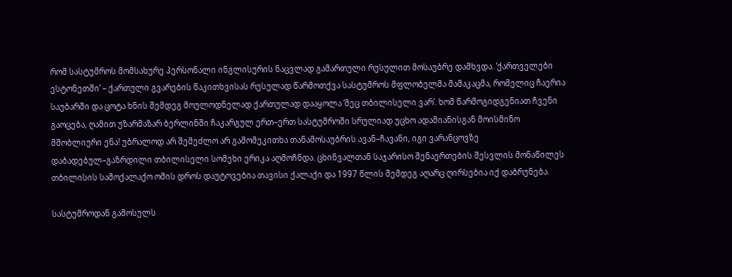რომ სასტუმროს მომსახურე პერსონალი ინგლისურის ნაცვლად გამართული რუსულით მოსაუბრე დამხვდა. ‘ქართველები ესტონეთში’ – ქართული გვარების წაკითხვისას რუსულად წარმოთქვა სასტუმროს მფლობელმა მამაკაცმა, რომელიც ჩაერია საუბარში და ცოტა ხნის შემდეგ მოულოდნელად ქართულად დააყოლა ‘მეც თბილისელი ვარ’. ხომ წარმოგიდგენიათ ჩვენი გაოცება, ღამით უზარმაზარ ბერლინში ჩაკარგულ ერთ–ერთ სასტუმროში სრულიად უცხო ადამიანისგან მოისმინო მშობლიური ენა! უბრალოდ არ შემეძლო არ გამომეკითხა თანამოსაუბრის ავან–ჩავანი, იგი ვარანცოვზე დაბადებულ–გაზრდილი თბილისელი სომეხი ერიკა აღმოჩნდა. ცხინვალთან საჯარისო შენაერთების შესვლის მონაწილეს თბილისის სამოქალაქო ომის დროს დაუტოვებია თავისი ქალაქი და 1997 წლის შემდეგ აღარც ღირსებია იქ დაბრუნება.

სასტუმროდან გამოსულს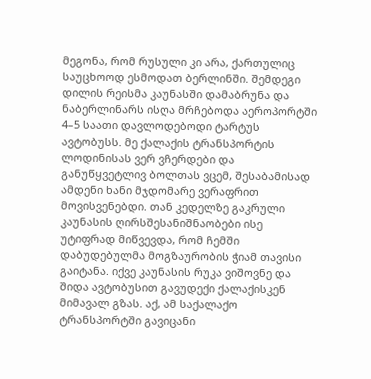მეგონა, რომ რუსული კი არა, ქართულიც საუცხოოდ ესმოდათ ბერლინში. შემდეგი დილის რეისმა კაუნასში დამაბრუნა და ნაბერლინარს ისღა მრჩებოდა აეროპორტში  4–5 საათი დავლოდებოდი ტარტუს ავტობუსს. მე ქალაქის ტრანსპორტის ლოდინისას ვერ ვჩერდები და განუწყვეტლივ ბოლთას ვცემ, შესაბამისად ამდენი ხანი მჯდომარე ვერაფრით მოვისვენებდი. თან კედელზე გაკრული კაუნასის ღირსშესანიშნაობები ისე უტიფრად მიწვევდა, რომ ჩემში დაბუდებულმა მოგზაურობის ჭიამ თავისი გაიტანა. იქვე კაუნასის რუკა ვიშოვნე და შიდა ავტობუსით გავუდექი ქალაქისკენ მიმავალ გზას. აქ, ამ საქალაქო ტრანსპორტში გავიცანი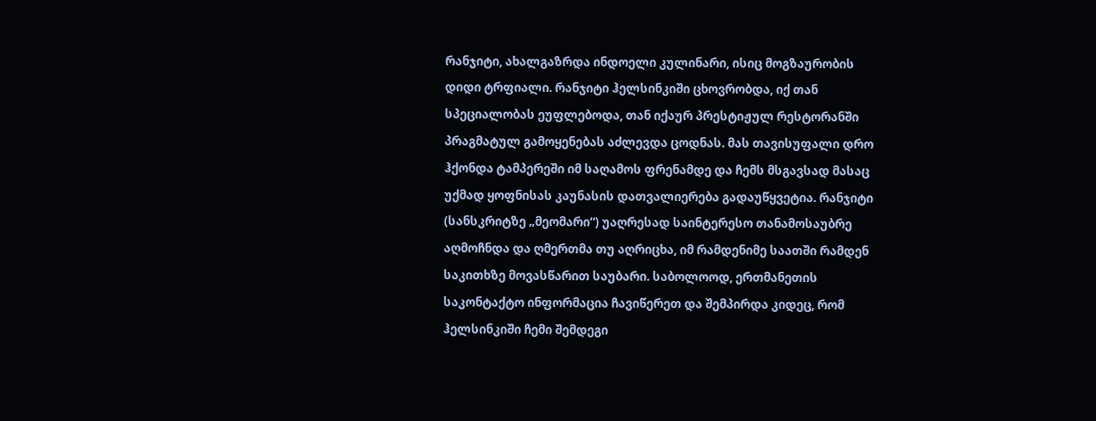რანჯიტი, ახალგაზრდა ინდოელი კულინარი, ისიც მოგზაურობის დიდი ტრფიალი. რანჯიტი ჰელსინკიში ცხოვრობდა, იქ თან სპეციალობას ეუფლებოდა, თან იქაურ პრესტიჟულ რესტორანში პრაგმატულ გამოყენებას აძლევდა ცოდნას. მას თავისუფალი დრო ჰქონდა ტამპერეში იმ საღამოს ფრენამდე და ჩემს მსგავსად მასაც უქმად ყოფნისას კაუნასის დათვალიერება გადაუწყვეტია. რანჯიტი (სანსკრიტზე „მეომარი“) უაღრესად საინტერესო თანამოსაუბრე აღმოჩნდა და ღმერთმა თუ აღრიცხა, იმ რამდენიმე საათში რამდენ საკითხზე მოვასწარით საუბარი. საბოლოოდ, ერთმანეთის საკონტაქტო ინფორმაცია ჩავიწერეთ და შემპირდა კიდეც, რომ ჰელსინკიში ჩემი შემდეგი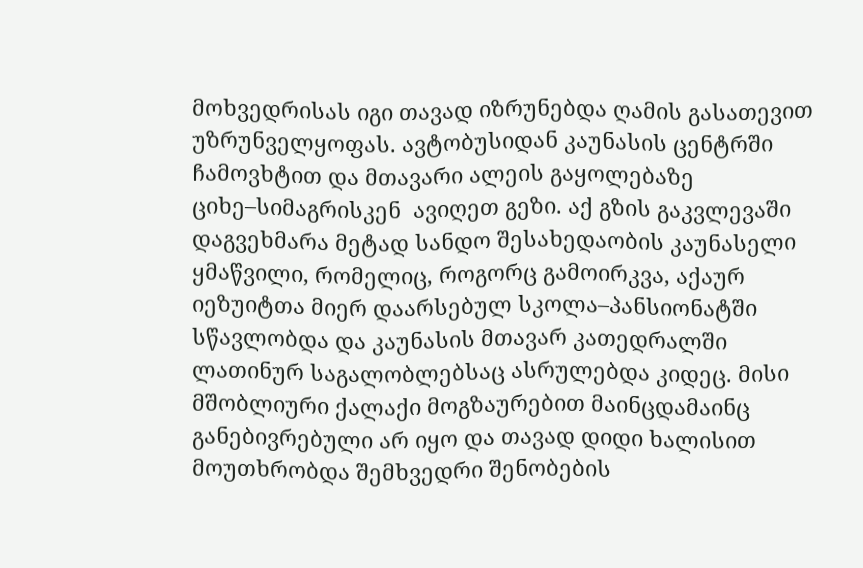მოხვედრისას იგი თავად იზრუნებდა ღამის გასათევით უზრუნველყოფას. ავტობუსიდან კაუნასის ცენტრში ჩამოვხტით და მთავარი ალეის გაყოლებაზე ციხე–სიმაგრისკენ  ავიღეთ გეზი. აქ გზის გაკვლევაში დაგვეხმარა მეტად სანდო შესახედაობის კაუნასელი ყმაწვილი, რომელიც, როგორც გამოირკვა, აქაურ იეზუიტთა მიერ დაარსებულ სკოლა–პანსიონატში სწავლობდა და კაუნასის მთავარ კათედრალში ლათინურ საგალობლებსაც ასრულებდა კიდეც. მისი მშობლიური ქალაქი მოგზაურებით მაინცდამაინც განებივრებული არ იყო და თავად დიდი ხალისით მოუთხრობდა შემხვედრი შენობების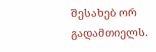შესახებ ორ გადამთიელს.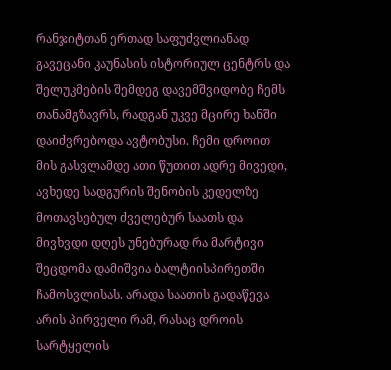რანჯიტთან ერთად საფუძვლიანად გავეცანი კაუნასის ისტორიულ ცენტრს და შელუკმების შემდეგ დავემშვიდობე ჩემს თანამგზავრს, რადგან უკვე მცირე ხანში დაიძვრებოდა ავტობუსი. ჩემი დროით  მის გასვლამდე ათი წუთით ადრე მივედი, ავხედე სადგურის შენობის კედელზე მოთავსებულ ძველებურ საათს და მივხვდი დღეს უნებურად რა მარტივი შეცდომა დამიშვია ბალტიისპირეთში ჩამოსვლისას. არადა საათის გადაწევა არის პირველი რამ, რასაც დროის სარტყელის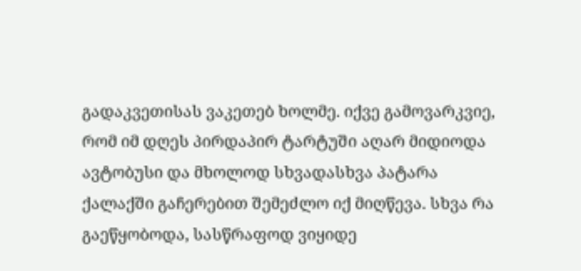გადაკვეთისას ვაკეთებ ხოლმე. იქვე გამოვარკვიე, რომ იმ დღეს პირდაპირ ტარტუში აღარ მიდიოდა ავტობუსი და მხოლოდ სხვადასხვა პატარა ქალაქში გაჩერებით შემეძლო იქ მიღწევა. სხვა რა გაეწყობოდა, სასწრაფოდ ვიყიდე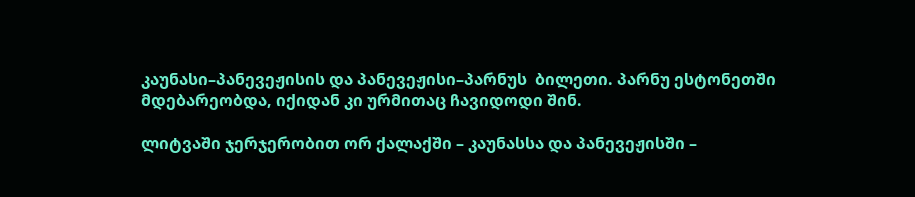კაუნასი–პანევეჟისის და პანევეჟისი–პარნუს  ბილეთი. პარნუ ესტონეთში მდებარეობდა, იქიდან კი ურმითაც ჩავიდოდი შინ.

ლიტვაში ჯერჯერობით ორ ქალაქში – კაუნასსა და პანევეჟისში –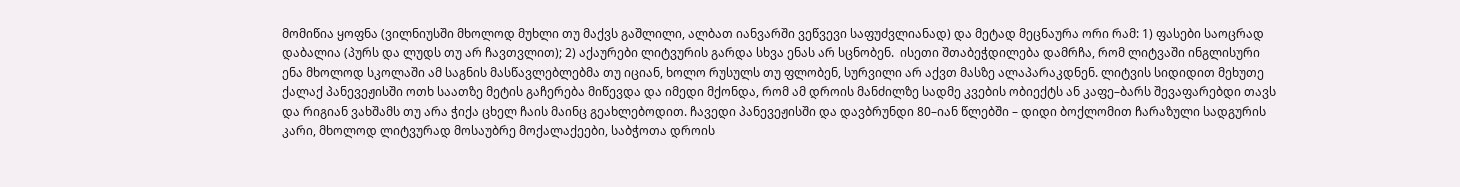მომიწია ყოფნა (ვილნიუსში მხოლოდ მუხლი თუ მაქვს გაშლილი, ალბათ იანვარში ვეწვევი საფუძვლიანად) და მეტად მეცნაურა ორი რამ: 1) ფასები საოცრად დაბალია (პურს და ლუდს თუ არ ჩავთვლით); 2) აქაურები ლიტვურის გარდა სხვა ენას არ სცნობენ.  ისეთი შთაბეჭდილება დამრჩა, რომ ლიტვაში ინგლისური ენა მხოლოდ სკოლაში ამ საგნის მასწავლებლებმა თუ იციან, ხოლო რუსულს თუ ფლობენ, სურვილი არ აქვთ მასზე ალაპარაკდნენ. ლიტვის სიდიდით მეხუთე ქალაქ პანევეჟისში ოთხ საათზე მეტის გაჩერება მიწევდა და იმედი მქონდა, რომ ამ დროის მანძილზე სადმე კვების ობიექტს ან კაფე–ბარს შევაფარებდი თავს და რიგიან ვახშამს თუ არა ჭიქა ცხელ ჩაის მაინც გეახლებოდით. ჩავედი პანევეჟისში და დავბრუნდი 80–იან წლებში – დიდი ბოქლომით ჩარაზული სადგურის კარი, მხოლოდ ლიტვურად მოსაუბრე მოქალაქეები, საბჭოთა დროის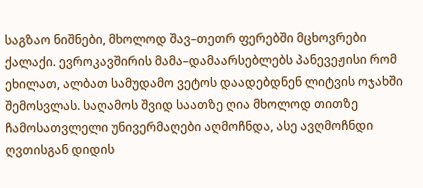საგზაო ნიშნები, მხოლოდ შავ–თეთრ ფერებში მცხოვრები ქალაქი. ევროკავშირის მამა–დამაარსებლებს პანევეჟისი რომ ეხილათ, ალბათ სამუდამო ვეტოს დაადებდნენ ლიტვის ოჯახში შემოსვლას. საღამოს შვიდ საათზე ღია მხოლოდ თითზე ჩამოსათვლელი უნივერმაღები აღმოჩნდა, ასე ავღმოჩნდი ღვთისგან დიდის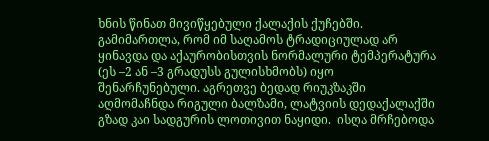ხნის წინათ მივიწყებული ქალაქის ქუჩებში. გამიმართლა, რომ იმ საღამოს ტრადიციულად არ ყინავდა და აქაურობისთვის ნორმალური ტემპერატურა (ეს –2 ან –3 გრადუსს გულისხმობს) იყო შენარჩუნებული. აგრეთვე ბედად რიუკზაკში აღმომაჩნდა რიგული ბალზამი, ლატვიის დედაქალაქში გზად კაი სადგურის ლოთივით ნაყიდი.  ისღა მრჩებოდა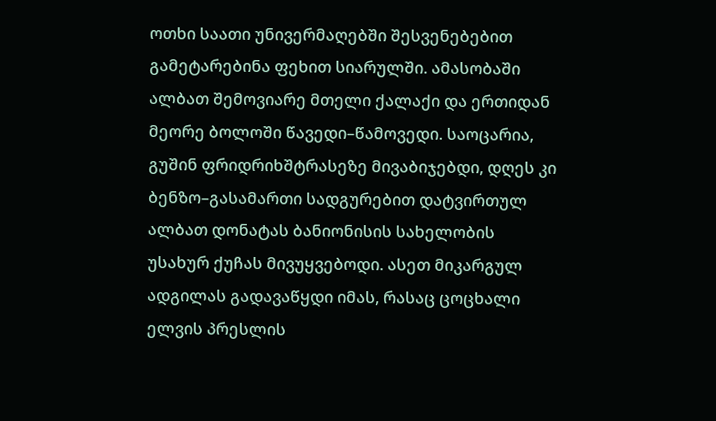ოთხი საათი უნივერმაღებში შესვენებებით გამეტარებინა ფეხით სიარულში. ამასობაში ალბათ შემოვიარე მთელი ქალაქი და ერთიდან მეორე ბოლოში წავედი–წამოვედი. საოცარია, გუშინ ფრიდრიხშტრასეზე მივაბიჯებდი, დღეს კი ბენზო–გასამართი სადგურებით დატვირთულ ალბათ დონატას ბანიონისის სახელობის უსახურ ქუჩას მივუყვებოდი. ასეთ მიკარგულ ადგილას გადავაწყდი იმას, რასაც ცოცხალი ელვის პრესლის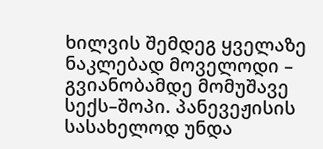ხილვის შემდეგ ყველაზე ნაკლებად მოველოდი – გვიანობამდე მომუშავე სექს–შოპი. პანევეჟისის სასახელოდ უნდა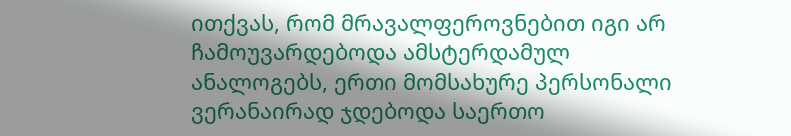ითქვას, რომ მრავალფეროვნებით იგი არ ჩამოუვარდებოდა ამსტერდამულ ანალოგებს, ერთი მომსახურე პერსონალი ვერანაირად ჯდებოდა საერთო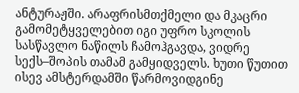ანტურაჟში. არაფრისმთქმელი და მკაცრი გამომეტყველებით იგი უფრო სკოლის სასწავლო ნაწილს ჩამოჰგავდა, ვიდრე სექს–შოპის თამამ გამყიდველს. ხუთი წუთით ისევ ამსტერდამში წარმოვიდგინე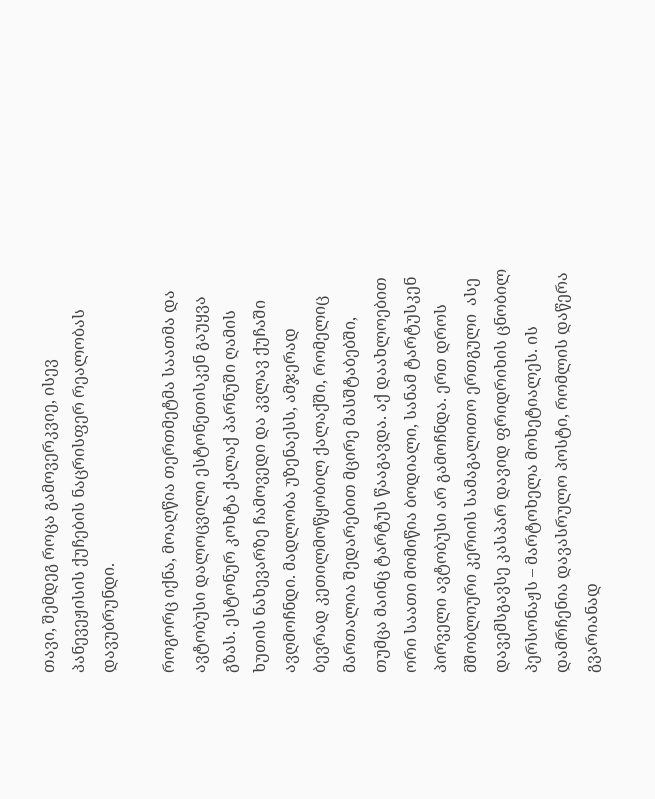თავი, შემდეგ როცა გამოვერკვიე, ისევ პანევეჟისის ქუჩების ნაცრისფერ რეალობას დავუბრუნდი.

როგორც იქნა, მოაღწია თერთმეტმა საათმა და ავტობუსი დალოცვილი ესტონეთისკენ გაუყვა გზას. ესტონურ კოხტა ქალაქ პარნუში ღამის ხუთის ნახევარზე ჩამოვედი და კვლავ ქუჩაში ავღმოჩნდი. მადლობა უზენაესს, ამჯერად ბევრად კეთილმოწყობილ ქალაქში, რომელიც მართალია შედარებით მცირე მასშტაბებში, თუმცა მაინც ტარტუს წააგავდა. აქ დაახლოებით ორი საათი მომიწია ბოდიალი, სანამ ტარტუსკენ პირველი ავტობუსი არ გამოჩნდა. ერთ დროს მშობლიური კერიის სამაგალითო ერთგული  ასე დავემსგავსე კასპარ დავიდ ფრიდრიხის ცნობილ პერსონაჟს – მარტოხელა მოხეტიალეს. ის დამრჩენია დავასრულო პოსტი, რომლის დაწერა გვარიანად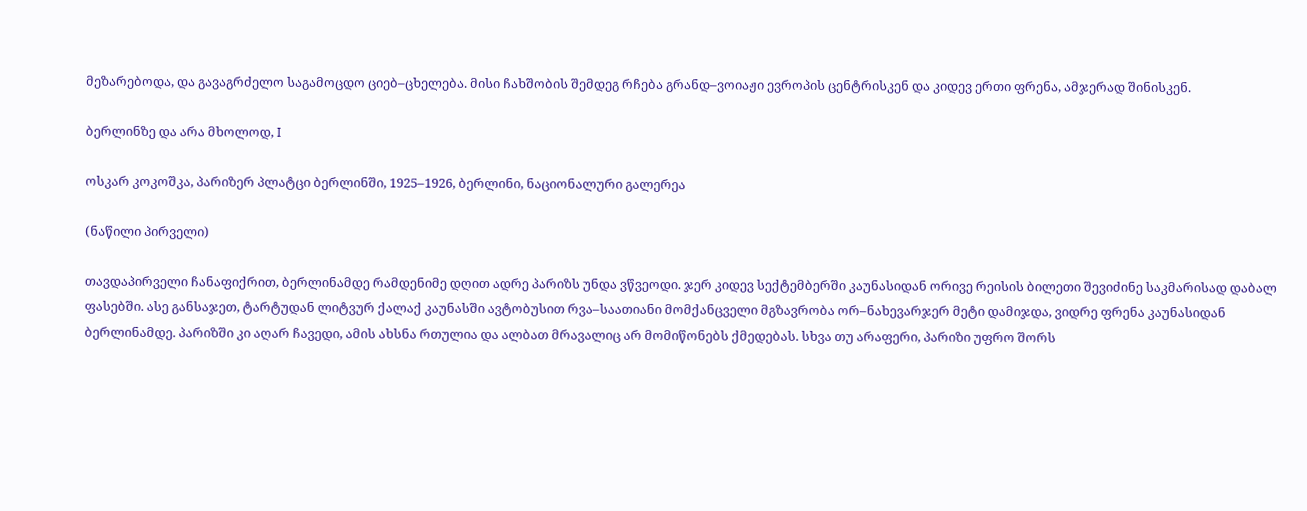მეზარებოდა, და გავაგრძელო საგამოცდო ციებ–ცხელება. მისი ჩახშობის შემდეგ რჩება გრანდ–ვოიაჟი ევროპის ცენტრისკენ და კიდევ ერთი ფრენა, ამჯერად შინისკენ.

ბერლინზე და არა მხოლოდ, I

ოსკარ კოკოშკა, პარიზერ პლატცი ბერლინში, 1925–1926, ბერლინი, ნაციონალური გალერეა

(ნაწილი პირველი)

თავდაპირველი ჩანაფიქრით, ბერლინამდე რამდენიმე დღით ადრე პარიზს უნდა ვწვეოდი. ჯერ კიდევ სექტემბერში კაუნასიდან ორივე რეისის ბილეთი შევიძინე საკმარისად დაბალ ფასებში. ასე განსაჯეთ, ტარტუდან ლიტვურ ქალაქ კაუნასში ავტობუსით რვა–საათიანი მომქანცველი მგზავრობა ორ–ნახევარჯერ მეტი დამიჯდა, ვიდრე ფრენა კაუნასიდან ბერლინამდე. პარიზში კი აღარ ჩავედი, ამის ახსნა რთულია და ალბათ მრავალიც არ მომიწონებს ქმედებას. სხვა თუ არაფერი, პარიზი უფრო შორს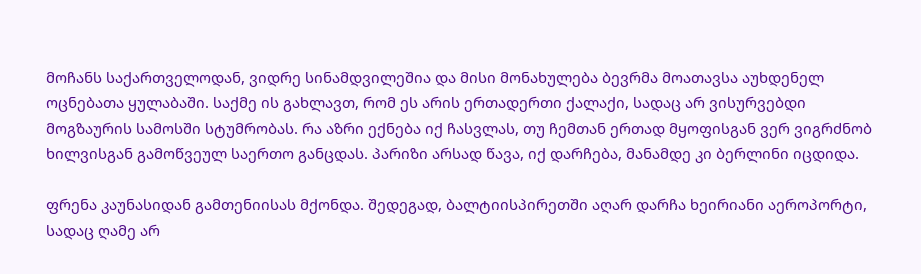მოჩანს საქართველოდან, ვიდრე სინამდვილეშია და მისი მონახულება ბევრმა მოათავსა აუხდენელ ოცნებათა ყულაბაში. საქმე ის გახლავთ, რომ ეს არის ერთადერთი ქალაქი, სადაც არ ვისურვებდი მოგზაურის სამოსში სტუმრობას. რა აზრი ექნება იქ ჩასვლას, თუ ჩემთან ერთად მყოფისგან ვერ ვიგრძნობ ხილვისგან გამოწვეულ საერთო განცდას. პარიზი არსად წავა, იქ დარჩება, მანამდე კი ბერლინი იცდიდა.

ფრენა კაუნასიდან გამთენიისას მქონდა. შედეგად, ბალტიისპირეთში აღარ დარჩა ხეირიანი აეროპორტი, სადაც ღამე არ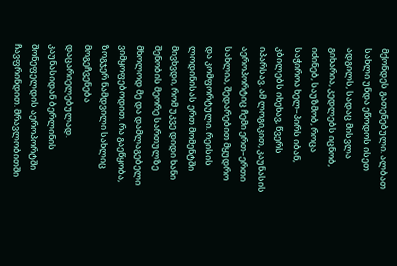მქონდეს გათენებული. ალბათ სახლი უნდა ეწოდოს ისეთ ადგილს, სადაც მისვლა გიხარია, კედლებს იცნობ, იძინებ, საუზმობ, როცა საჭიროა ხელ–პირს იბან, კბილებს იხეხავ, წვერს იპარსავ. ამ ლოგიკით, კაუნასის აეროპორტიც ჩემი ერთ–ერთი სახლია, შედარებით მყუდრო და კომფორტული. რეისის ლოდინისას ერთ მომენტში მივხვდი, რომ უკვე დიდი ხანი შენობის მეორე სართულზე მხოლოდ მე და დამლაგებელი ვიმყოფებოდით. რა გაეწყობა, ზოგჯერ ნამდვილი სახლიც მოგეჩვენება დაცარიელებულად. კაუნასიდან ბერლინის შონეფელდის აეროპორტში ჩავფრინდით. მრავლობითში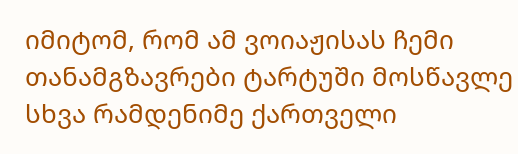იმიტომ, რომ ამ ვოიაჟისას ჩემი თანამგზავრები ტარტუში მოსწავლე სხვა რამდენიმე ქართველი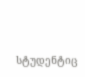სტუდენტიც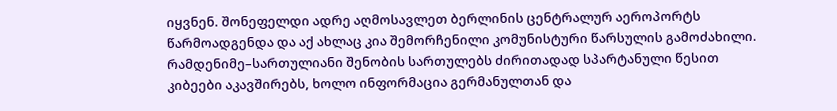იყვნენ. შონეფელდი ადრე აღმოსავლეთ ბერლინის ცენტრალურ აეროპორტს წარმოადგენდა და აქ ახლაც კია შემორჩენილი კომუნისტური წარსულის გამოძახილი. რამდენიმე–სართულიანი შენობის სართულებს ძირითადად სპარტანული წესით კიბეები აკავშირებს, ხოლო ინფორმაცია გერმანულთან და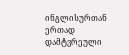ინგლისურთან ერთად დამტვრეული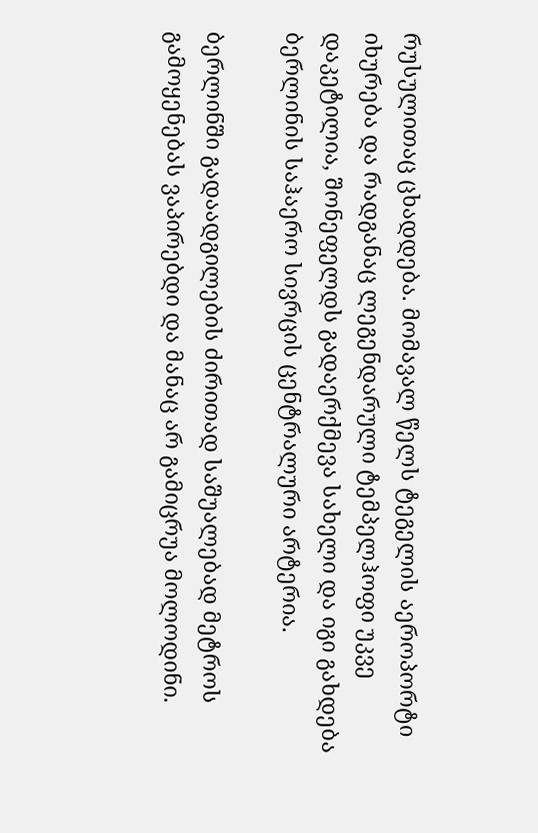რუსულითაც ცხადდება. მომავალ წელს ტეგელის აეროპორტი იხურება და რადგანაც ლეგენდარული ტემპელჰოფი უკვე დაკეტილია, შონეფელდს გადაერქმევა სახელი და იგი გახდება ბერლინის საჰაერო სივრცის ცენტრალური არტერია.

ბერლინში გადაადგილების ძირითად საშუალებად მეტროს გამოყენებას ვაპირებდი და მანაც არ გამიცრუა მოლოდინი.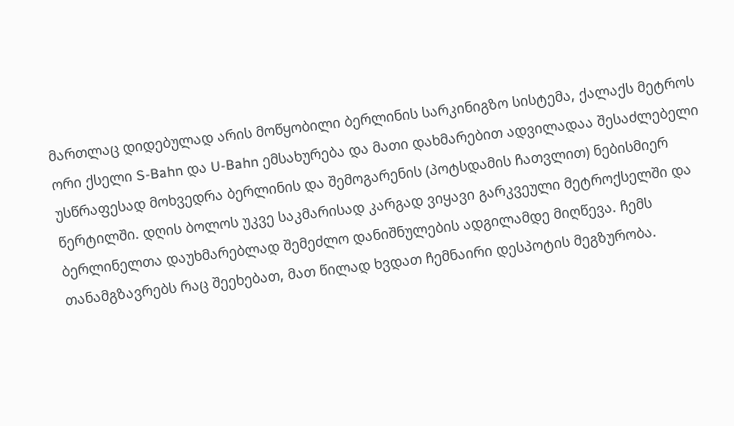მართლაც დიდებულად არის მოწყობილი ბერლინის სარკინიგზო სისტემა, ქალაქს მეტროს ორი ქსელი S-Bahn და U-Bahn ემსახურება და მათი დახმარებით ადვილადაა შესაძლებელი უსწრაფესად მოხვედრა ბერლინის და შემოგარენის (პოტსდამის ჩათვლით) ნებისმიერ წერტილში. დღის ბოლოს უკვე საკმარისად კარგად ვიყავი გარკვეული მეტროქსელში და ბერლინელთა დაუხმარებლად შემეძლო დანიშნულების ადგილამდე მიღწევა. ჩემს თანამგზავრებს რაც შეეხებათ, მათ წილად ხვდათ ჩემნაირი დესპოტის მეგზურობა.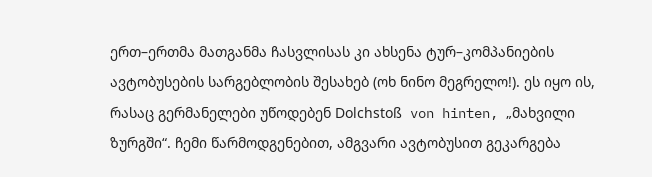ერთ–ერთმა მათგანმა ჩასვლისას კი ახსენა ტურ–კომპანიების ავტობუსების სარგებლობის შესახებ (ოხ ნინო მეგრელო!). ეს იყო ის, რასაც გერმანელები უწოდებენ Dolchstoß von hinten, „მახვილი ზურგში“. ჩემი წარმოდგენებით, ამგვარი ავტობუსით გეკარგება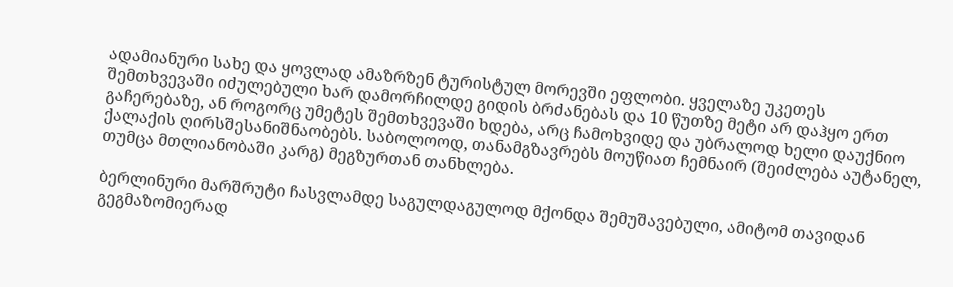ადამიანური სახე და ყოვლად ამაზრზენ ტურისტულ მორევში ეფლობი. ყველაზე უკეთეს შემთხვევაში იძულებული ხარ დამორჩილდე გიდის ბრძანებას და 10 წუთზე მეტი არ დაჰყო ერთ გაჩერებაზე, ან როგორც უმეტეს შემთხვევაში ხდება, არც ჩამოხვიდე და უბრალოდ ხელი დაუქნიო ქალაქის ღირსშესანიშნაობებს. საბოლოოდ, თანამგზავრებს მოუწიათ ჩემნაირ (შეიძლება აუტანელ, თუმცა მთლიანობაში კარგ) მეგზურთან თანხლება.

ბერლინური მარშრუტი ჩასვლამდე საგულდაგულოდ მქონდა შემუშავებული, ამიტომ თავიდან გეგმაზომიერად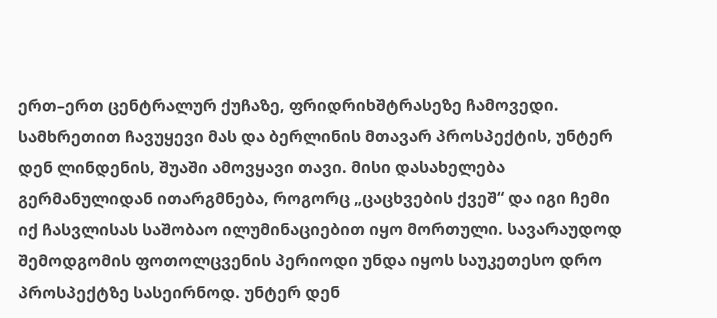ერთ–ერთ ცენტრალურ ქუჩაზე, ფრიდრიხშტრასეზე ჩამოვედი. სამხრეთით ჩავუყევი მას და ბერლინის მთავარ პროსპექტის, უნტერ დენ ლინდენის, შუაში ამოვყავი თავი. მისი დასახელება გერმანულიდან ითარგმნება, როგორც „ცაცხვების ქვეშ“ და იგი ჩემი იქ ჩასვლისას საშობაო ილუმინაციებით იყო მორთული. სავარაუდოდ შემოდგომის ფოთოლცვენის პერიოდი უნდა იყოს საუკეთესო დრო პროსპექტზე სასეირნოდ. უნტერ დენ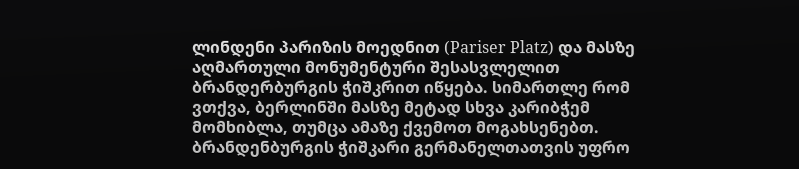ლინდენი პარიზის მოედნით (Pariser Platz) და მასზე აღმართული მონუმენტური შესასვლელით ბრანდერბურგის ჭიშკრით იწყება. სიმართლე რომ ვთქვა, ბერლინში მასზე მეტად სხვა კარიბჭემ მომხიბლა, თუმცა ამაზე ქვემოთ მოგახსენებთ. ბრანდენბურგის ჭიშკარი გერმანელთათვის უფრო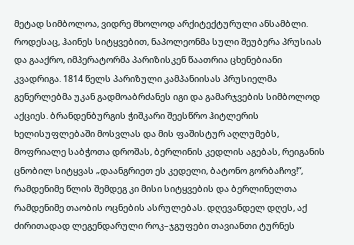მეტად სიმბოლოა, ვიდრე მხოლოდ არქიტექტურული ანსამბლი. როდესაც, ჰაინეს სიტყვებით, ნაპოლეონმა სული შეუბერა პრუსიას და გააქრო, იმპერატორმა პარიზისკენ წაათრია ცხენებიანი კვადრიგა. 1814 წელს პარიზული კამპანიისას პრუსიელმა გენერლებმა უკან გადმოაბრძანეს იგი და გამარჯვების სიმბოლოდ აქციეს. ბრანდენბურგის ჭიშკარი შეესწრო ჰიტლერის ხელისუფლებაში მოსვლას და მის ფაშისტურ აღლუმებს, მოფრიალე საბჭოთა დროშას, ბერლინის კედლის აგებას, რეიგანის ცნობილ სიტყვას „დაანგრიეთ ეს კედელი, ბატონო გორბაჩოვ!“, რამდენიმე წლის შემდეგ კი მისი სიტყვების და ბერლინელთა რამდენიმე თაობის ოცნების ასრულებას. დღევანდელ დღეს, აქ ძირითადად ლეგენდარული როკ–ჯგუფები თავიანთი ტურნეს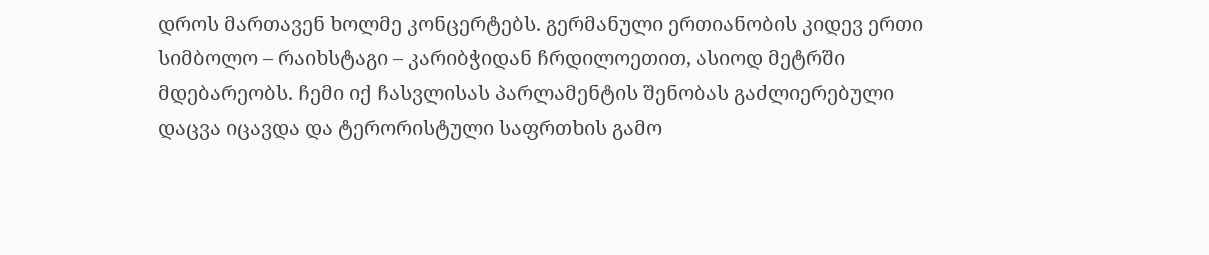დროს მართავენ ხოლმე კონცერტებს. გერმანული ერთიანობის კიდევ ერთი სიმბოლო – რაიხსტაგი – კარიბჭიდან ჩრდილოეთით, ასიოდ მეტრში მდებარეობს. ჩემი იქ ჩასვლისას პარლამენტის შენობას გაძლიერებული დაცვა იცავდა და ტერორისტული საფრთხის გამო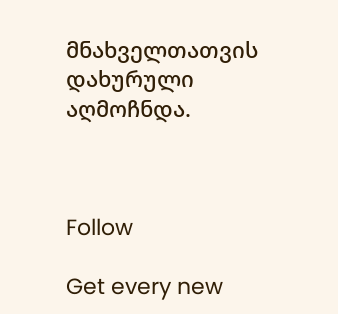მნახველთათვის დახურული აღმოჩნდა.



Follow

Get every new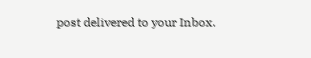post delivered to your Inbox.